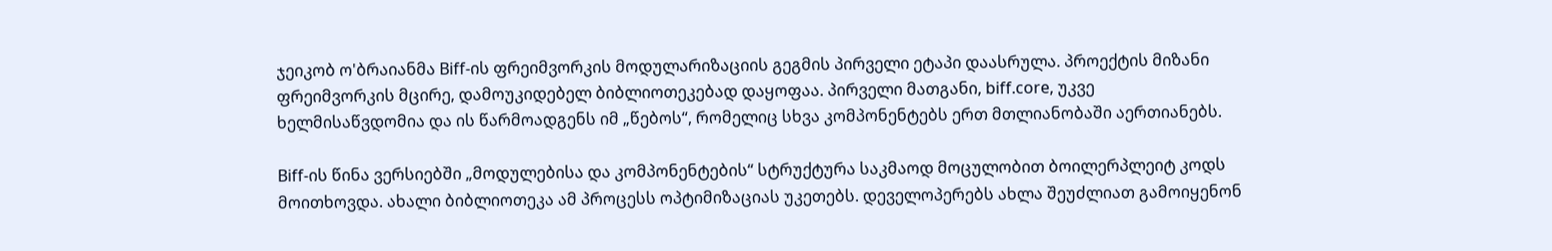ჯეიკობ ო'ბრაიანმა Biff-ის ფრეიმვორკის მოდულარიზაციის გეგმის პირველი ეტაპი დაასრულა. პროექტის მიზანი ფრეიმვორკის მცირე, დამოუკიდებელ ბიბლიოთეკებად დაყოფაა. პირველი მათგანი, biff.core, უკვე ხელმისაწვდომია და ის წარმოადგენს იმ „წებოს“, რომელიც სხვა კომპონენტებს ერთ მთლიანობაში აერთიანებს.

Biff-ის წინა ვერსიებში „მოდულებისა და კომპონენტების“ სტრუქტურა საკმაოდ მოცულობით ბოილერპლეიტ კოდს მოითხოვდა. ახალი ბიბლიოთეკა ამ პროცესს ოპტიმიზაციას უკეთებს. დეველოპერებს ახლა შეუძლიათ გამოიყენონ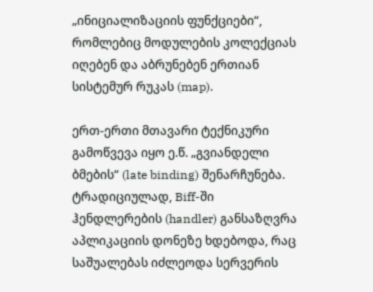„ინიციალიზაციის ფუნქციები“, რომლებიც მოდულების კოლექციას იღებენ და აბრუნებენ ერთიან სისტემურ რუკას (map).

ერთ-ერთი მთავარი ტექნიკური გამოწვევა იყო ე.წ. „გვიანდელი ბმების“ (late binding) შენარჩუნება. ტრადიციულად, Biff-ში ჰენდლერების (handler) განსაზღვრა აპლიკაციის დონეზე ხდებოდა, რაც საშუალებას იძლეოდა სერვერის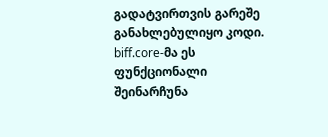გადატვირთვის გარეშე განახლებულიყო კოდი. biff.core-მა ეს ფუნქციონალი შეინარჩუნა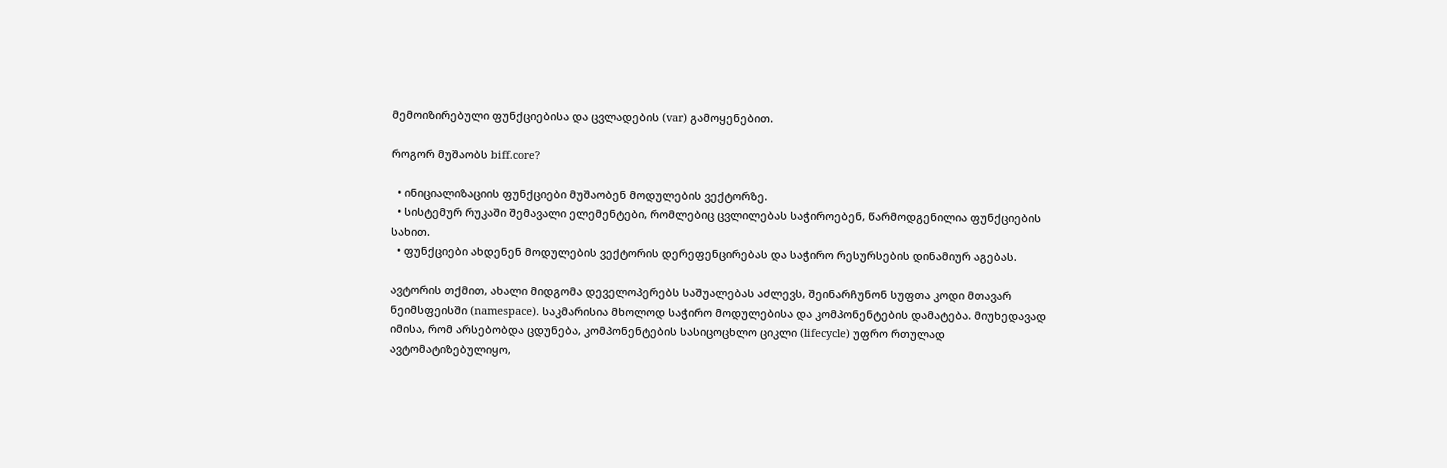მემოიზირებული ფუნქციებისა და ცვლადების (var) გამოყენებით.

როგორ მუშაობს biff.core?

  • ინიციალიზაციის ფუნქციები მუშაობენ მოდულების ვექტორზე.
  • სისტემურ რუკაში შემავალი ელემენტები, რომლებიც ცვლილებას საჭიროებენ, წარმოდგენილია ფუნქციების სახით.
  • ფუნქციები ახდენენ მოდულების ვექტორის დერეფენცირებას და საჭირო რესურსების დინამიურ აგებას.

ავტორის თქმით, ახალი მიდგომა დეველოპერებს საშუალებას აძლევს, შეინარჩუნონ სუფთა კოდი მთავარ ნეიმსფეისში (namespace). საკმარისია მხოლოდ საჭირო მოდულებისა და კომპონენტების დამატება. მიუხედავად იმისა, რომ არსებობდა ცდუნება, კომპონენტების სასიცოცხლო ციკლი (lifecycle) უფრო რთულად ავტომატიზებულიყო,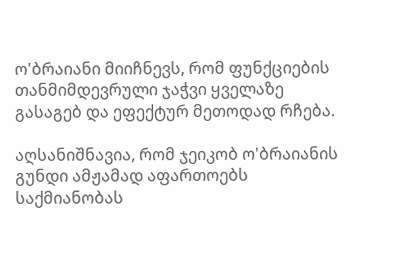ო'ბრაიანი მიიჩნევს, რომ ფუნქციების თანმიმდევრული ჯაჭვი ყველაზე გასაგებ და ეფექტურ მეთოდად რჩება.

აღსანიშნავია, რომ ჯეიკობ ო'ბრაიანის გუნდი ამჟამად აფართოებს საქმიანობას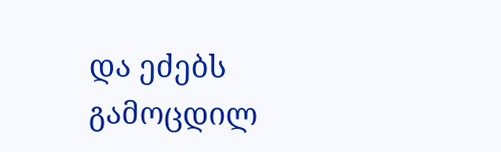და ეძებს გამოცდილ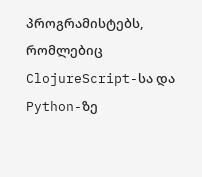პროგრამისტებს, რომლებიც ClojureScript-სა და Python-ზე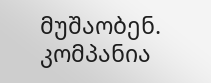მუშაობენ. კომპანია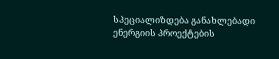სპეციალიზდება განახლებადი ენერგიის პროექტების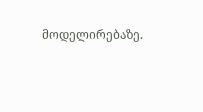მოდელირებაზე.